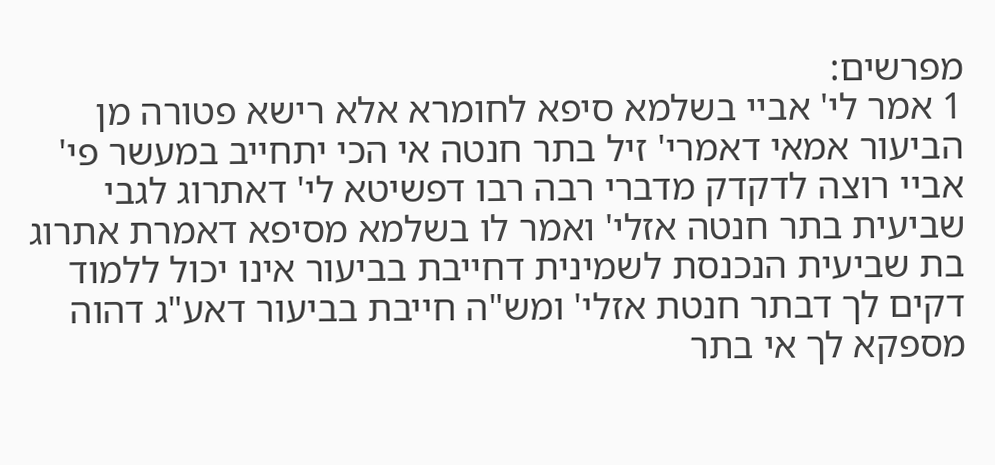מפרשים:
1 אמר לי' אביי בשלמא סיפא לחומרא אלא רישא פטורה מן הביעור אמאי דאמרי' זיל בתר חנטה אי הכי יתחייב במעשר פי' אביי רוצה לדקדק מדברי רבה רבו דפשיטא לי' דאתרוג לגבי שביעית בתר חנטה אזלי' ואמר לו בשלמא מסיפא דאמרת אתרוג בת שביעית הנכנסת לשמינית דחייבת בביעור אינו יכול ללמוד דקים לך דבתר חנטת אזלי' ומש"ה חייבת בביעור דאע"ג דהוה מספקא לך אי בתר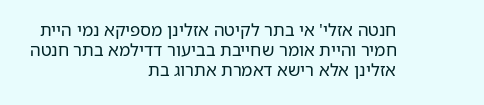חנטה אזלי' אי בתר לקיטה אזלינן מספיקא נמי היית חמיר והיית אומר שחייבת בביעור דדילמא בתר חנטה אזלינן אלא רישא דאמרת אתרוג בת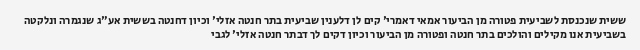ששית שנכנסת לשביעית פטורה מן הביעור אמאי דאמרי' קים לן דלענין שביעית בתר חנטה אזלי' וכיון דחנטה בששית אע"ג שנגמרה ונלקטה בשביעית אנו מקילים והולכים בתר חנטה ופטורה מן הביעור וכיון דקים לך דבתר חנטה אזלי' לגבי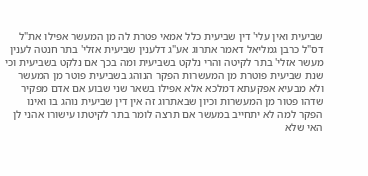שביעית ואין עלי' דין שביעית כלל אמאי פטרת לה מן המעשר אפילו את"ל דס"ל כרבן גמליאל דאמר אתרוג אע"ג דלענין שביעית אזלי' בתר חנטה לענין מעשר אזלי' בתר לקיטה והרי נלקט בשביעית ומה בכך אם נלקט בשביעית וכי שנת שביעית פוטרת מן המעשרות הפקר הנוהג בשביעית פוטר מן המעשר ולא מבעיא אפקעתא דמלכא אלא אפילו בשאר שני שבוע אם אדם מפקיר שדהו פטור מן המעשרות וכיון שבאתרוג זה אין דין שביעית נוהג בו ואינו הפקר למה לא יתחייב במעשר אם תרצה לומר בתר לקיטתו עישורו אהני לן האי שלא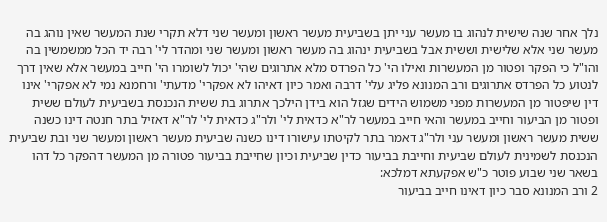נלך אחר שנה שישית לנהוג בו מעשר עני יתן בשביעית מעשר ראשון ומעשר שני דלא תקרי שנת המעשר שאין נוהג בה מעשר שני אלא שלישית וששית אבל בשביעית ינהוג בה מעשר ראשון ומעשר שני ומהדר לי' רבה יד הכל ממשמשין בה והו"ל כי הפקר ופטור מן המעשרות ואילו הי' כל הפרדס מלא אתרוגים שהי' יכול לשומרו הי' חייב במעשר אלא שאין דרך לנטוע כל הפרדס אתרוגים ורב המנונא פליג עלי' דרבה ואמר כיון דאיהו לא אפקרי' מדעתי' ורחמנא נמי לא אפקרי' אינו דין שיפטור מן המעשרות מפני משמוש הידים שגזל הוא בידן הילכך אתרוג בת ששית הנכנסת בשביעית לעולם ששית ופטור מן הביעור וחייב במעשר והאי חייב במעשר לר"א כדאית לי' ולר"ג כדאית לי' לר"א דאזיל בתר חנטה דינו כשנה ששית מעשר ראשון ומעשר עני ולר"ג דאמר בתר לקיטתו עישורו דינו כשנה שביעית מעשר ראשון ומעשר שני ובת שביעית הנכנסת לשמינית לעולם שביעית וחייבת בביעור כדין שביעית וכיון שחייבת בביעור פטורה מן המעשר דהפקר כל דהו בשאר שני שבוע פוטר כ"ש אפקעתא דמלכא:
2 ורב המנונא סבר כיון דאינו חייב בביעור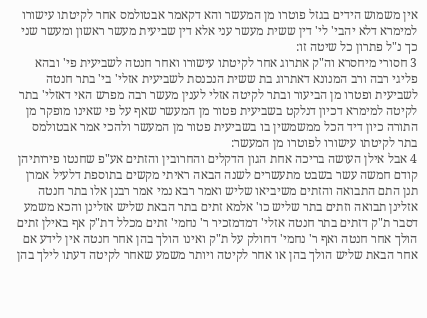אין משמוש הידים בגזל פוטרו מן המעשר והא דקאמר אבטולמס אחר לקיטתו עישורו למימרא דלא יהבי' לי' דין ששית מעשר עני אלא דין שביעית מעשר ראשון ומעשר שני כך נ"ל פתרון כל שיטה זו:
3 חסורי מיחסרא וה"ק אתרוג אחר לקיטתו עישורו ואחר חנטה לשביעית פי' ובהא פליגי רבה ורב המנונא דאתרוג בת ששית הנכנסת לשביעית אזלי' בי' בתר חנטה לשביעית ופטרו מן הביעור ובתר לקיטה אזלי לענין מעשר רבה מפרש האי דאזלי' בתר לקיטה למימרא דכיון דנלקט בשביעית פטור מן המעשר שאף על פי שאינו מופקר מן התורה כיון דיד הכל ממשמשין בו בשביעית פטור מן המעשר ולהכי אמר אבטולמס בתר לקיטתו עישורו לפוטרו מן המעשר:
4 אבל אילן העושה בריכה אחת הגון הדקלים והחרובין והזתים אע"פ שחנטו פירותיהן קודם חמשה עשר בשבט מתעשרים לשנה הבאה ראיתי מקשים בתוספת דלעיל אמרן תנן התם התבואה והזתים משיביאו שליש ואמר רבא נמי אמר רבנן אלו בתר חנטה אזלינן תבואה וזתים בתר שליש כו' אלמא זתים בתר הבאת שליש אזלינן והכא משמע דסבר ת"ק דזתים בתר חנטה אזלי' דמדמזכיר ר' נחמי' זתים מכלל דת"ק אף באילן זתים הולך אחר חנטה ואף ר' נחמי' דחולק על ת"ק ואינו הולך בהן אחר חנטה אין לידע אם אחר הבאת שליש הולך בהן או אחר לקיטה ויותר משמע שאחר לקיטה דעתו לילך בהן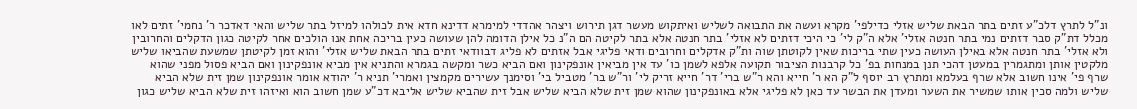ונ"ל לתרץ דלכ"ע זתים בתר הבאת שליש אזלי כדילפי' מקרא ועשה את התבואה לשליש ואיתקוש מעשר דגן תירוש ויצהר אהדדי למימרא דדינא חדא אית לכולהו למיזל בתר שליש והאי דאדכר ר' נחמי' זתים לאו מכלל דת"ק סבר דזתים נמי בתר חנטה אזלי' אלא ה"ק לי' כי היכי דזתים לא אזלי' בתר חנטה אלא בתר לקיטה הם ה"נ כל אילן הדומה להן שעושה כעין בריכה אחת אנו הולכים אחר לקיטה כגון הדקלים והחרובין ולא אזלי' בתר חנטה אלא באילן העושה כעין שתי בריכות שאין לקוטתן שוה ות"ק אדקלים וחרובים ודאי פליגי אבל אזתים לא פליג דבוודאי זתים בתר הבאת שליש אזלי' והוא זמן לקיטתן שמשעת שהביאו שליש מלקטין אותן ומתגמרין במעטן דהכי תנן במנחות בפ' כל קרבנות הציבור תקועה אלפא לשמן כו' עד אין מביאין אונפקינון ואם הביא כשר ומקשה בגמרא והתניא אין מביא אונפקינון ואם הביא פסול מפני שהוא שרף פי' אינו חשוב אלא שרף בעלמא ומתרץ רב יוסף ל"ק הא ר' חייא והא ר"ש ברי' דר' חייא זריק לי' ור"ש בר' מטביל בי' וסימנך עשירים מקמצין ואמרי' תניא ר' יהודא אומר אונפקינון שמן זית שלא הביא שליש ולמה סכין אותו שמשיר את השער ומעדן את הבשר עד כאן לא פליגי אלא באונפקינון שהוא שמן זית שלא הביא שליש אבל זית שהביא שליש אליבא דכ"ע שמן חשוב הוא ואיזהו זית שלא הביא שליש כגון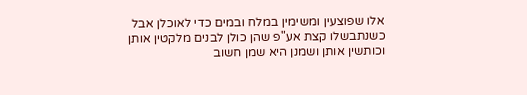אלו שפוצעין ומשימין במלח ובמים כדי לאוכלן אבל כשנתבשלו קצת אע"פ שהן כולן לבנים מלקטין אותן וכותשין אותן ושמנן היא שמן חשוב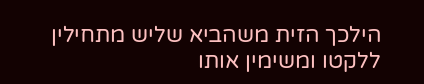הילכך הזית משהביא שליש מתחילין ללקטו ומשימין אותו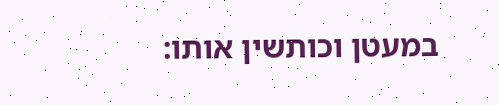במעטן וכותשין אותו: